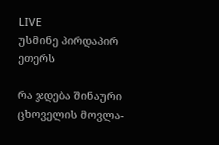LIVE
უსმინე პირდაპირ ეთერს

რა ჯდება შინაური ცხოველის მოვლა-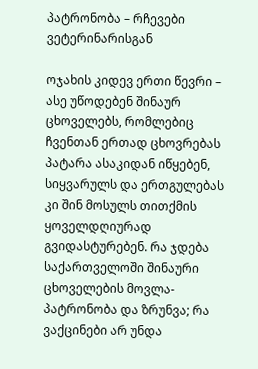პატრონობა – რჩევები ვეტერინარისგან

ოჯახის კიდევ ერთი წევრი – ასე უწოდებენ შინაურ ცხოველებს, რომლებიც ჩვენთან ერთად ცხოვრებას პატარა ასაკიდან იწყებენ, სიყვარულს და ერთგულებას კი შინ მოსულს თითქმის ყოველდღიურად გვიდასტურებენ. რა ჯდება საქართველოში შინაური ცხოველების მოვლა-პატრონობა და ზრუნვა; რა ვაქცინები არ უნდა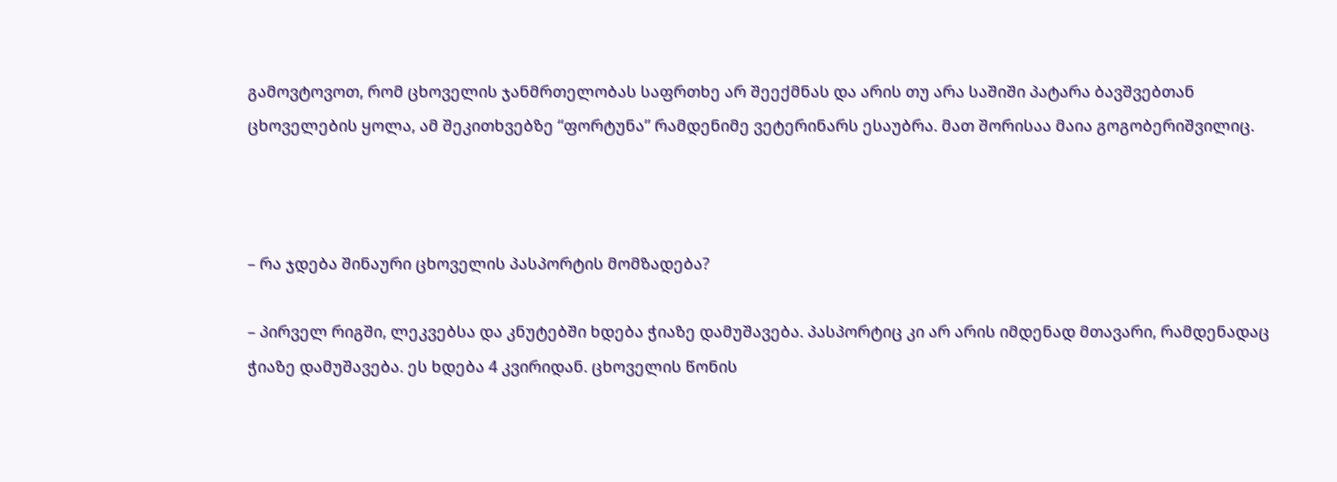გამოვტოვოთ, რომ ცხოველის ჯანმრთელობას საფრთხე არ შეექმნას და არის თუ არა საშიში პატარა ბავშვებთან ცხოველების ყოლა, ამ შეკითხვებზე “ფორტუნა” რამდენიმე ვეტერინარს ესაუბრა. მათ შორისაა მაია გოგობერიშვილიც.



– რა ჯდება შინაური ცხოველის პასპორტის მომზადება?

– პირველ რიგში, ლეკვებსა და კნუტებში ხდება ჭიაზე დამუშავება. პასპორტიც კი არ არის იმდენად მთავარი, რამდენადაც ჭიაზე დამუშავება. ეს ხდება 4 კვირიდან. ცხოველის წონის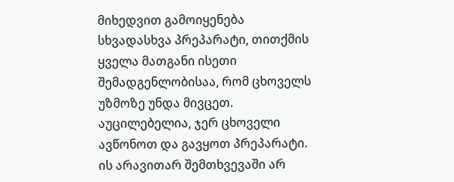მიხედვით გამოიყენება სხვადასხვა პრეპარატი, თითქმის ყველა მათგანი ისეთი შემადგენლობისაა, რომ ცხოველს უზმოზე უნდა მივცეთ. აუცილებელია, ჯერ ცხოველი ავწონოთ და გავყოთ პრეპარატი. ის არავითარ შემთხვევაში არ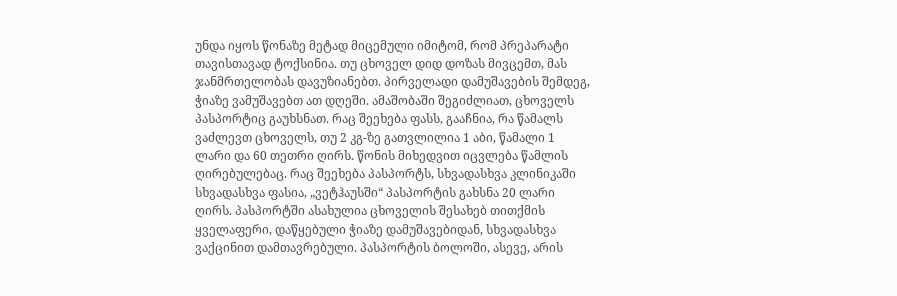უნდა იყოს წონაზე მეტად მიცემული იმიტომ, რომ პრეპარატი თავისთავად ტოქსინია. თუ ცხოველ დიდ დოზას მივცემთ, მას ჯანმრთელობას დავუზიანებთ. პირველადი დამუშავების შემდეგ, ჭიაზე ვამუშავებთ ათ დღეში. ამაშობაში შეგიძლიათ, ცხოველს პასპორტიც გაუხსნათ. რაც შეეხება ფასს, გააჩნია, რა წამალს ვაძლევთ ცხოველს, თუ 2 კგ-ზე გათვლილია 1 აბი, წამალი 1 ლარი და 60 თეთრი ღირს. წონის მიხედვით იცვლება წამლის ღირებულებაც. რაც შეეხება პასპორტს, სხვადასხვა კლინიკაში სხვადასხვა ფასია, „ვეტჰაუსში“ პასპორტის გახსნა 20 ლარი ღირს. პასპორტში ასახულია ცხოველის შესახებ თითქმის ყველაფერი, დაწყებული ჭიაზე დამუშავებიდან, სხვადასხვა ვაქცინით დამთავრებული. პასპორტის ბოლოში, ასევე, არის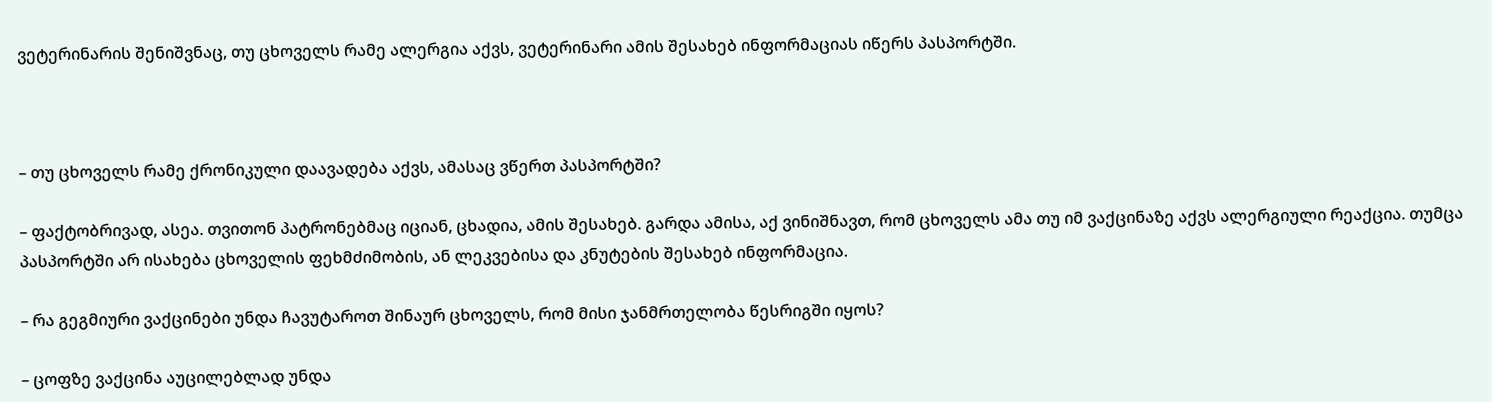ვეტერინარის შენიშვნაც, თუ ცხოველს რამე ალერგია აქვს, ვეტერინარი ამის შესახებ ინფორმაციას იწერს პასპორტში.



– თუ ცხოველს რამე ქრონიკული დაავადება აქვს, ამასაც ვწერთ პასპორტში?

– ფაქტობრივად, ასეა. თვითონ პატრონებმაც იციან, ცხადია, ამის შესახებ. გარდა ამისა, აქ ვინიშნავთ, რომ ცხოველს ამა თუ იმ ვაქცინაზე აქვს ალერგიული რეაქცია. თუმცა პასპორტში არ ისახება ცხოველის ფეხმძიმობის, ან ლეკვებისა და კნუტების შესახებ ინფორმაცია.

– რა გეგმიური ვაქცინები უნდა ჩავუტაროთ შინაურ ცხოველს, რომ მისი ჯანმრთელობა წესრიგში იყოს?

– ცოფზე ვაქცინა აუცილებლად უნდა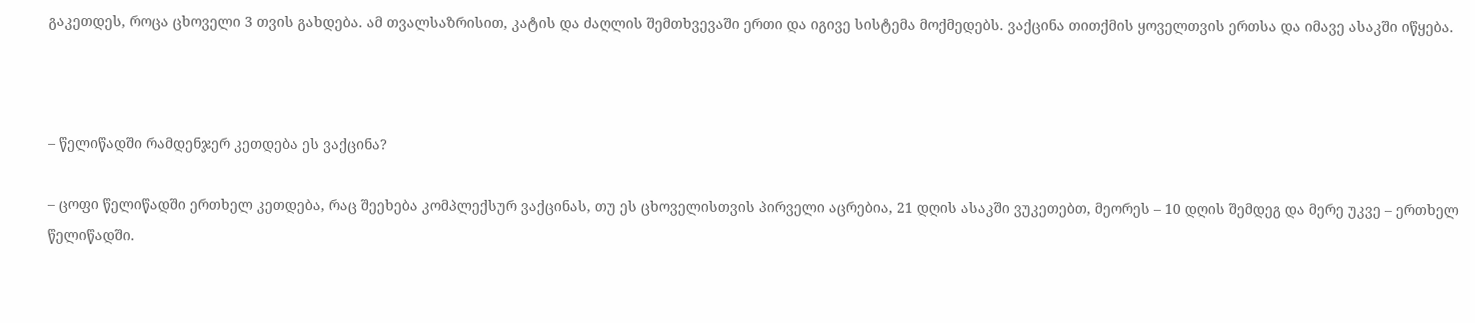გაკეთდეს, როცა ცხოველი 3 თვის გახდება. ამ თვალსაზრისით, კატის და ძაღლის შემთხვევაში ერთი და იგივე სისტემა მოქმედებს. ვაქცინა თითქმის ყოველთვის ერთსა და იმავე ასაკში იწყება.



– წელიწადში რამდენჯერ კეთდება ეს ვაქცინა?

– ცოფი წელიწადში ერთხელ კეთდება, რაც შეეხება კომპლექსურ ვაქცინას, თუ ეს ცხოველისთვის პირველი აცრებია, 21 დღის ასაკში ვუკეთებთ, მეორეს – 10 დღის შემდეგ და მერე უკვე – ერთხელ წელიწადში.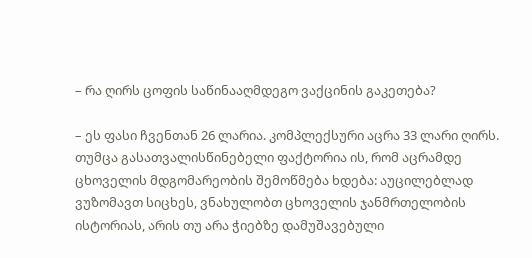– რა ღირს ცოფის საწინააღმდეგო ვაქცინის გაკეთება?

– ეს ფასი ჩვენთან 26 ლარია. კომპლექსური აცრა 33 ლარი ღირს. თუმცა გასათვალისწინებელი ფაქტორია ის, რომ აცრამდე ცხოველის მდგომარეობის შემოწმება ხდება: აუცილებლად ვუზომავთ სიცხეს, ვნახულობთ ცხოველის ჯანმრთელობის ისტორიას, არის თუ არა ჭიებზე დამუშავებული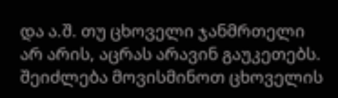და ა.შ. თუ ცხოველი ჯანმრთელი არ არის, აცრას არავინ გაუკეთებს. შეიძლება მოვისმინოთ ცხოველის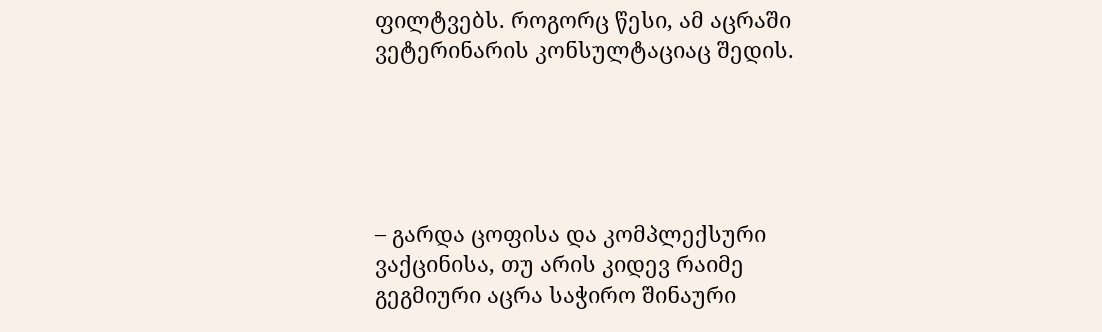ფილტვებს. როგორც წესი, ამ აცრაში ვეტერინარის კონსულტაციაც შედის.





– გარდა ცოფისა და კომპლექსური ვაქცინისა, თუ არის კიდევ რაიმე გეგმიური აცრა საჭირო შინაური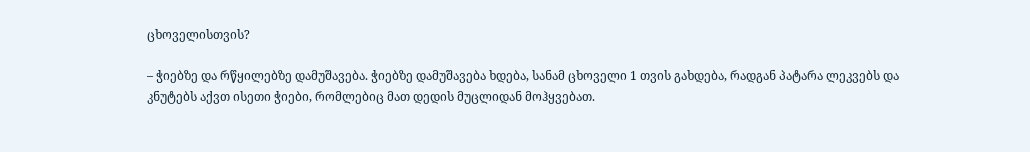ცხოველისთვის?

– ჭიებზე და რწყილებზე დამუშავება. ჭიებზე დამუშავება ხდება, სანამ ცხოველი 1 თვის გახდება, რადგან პატარა ლეკვებს და კნუტებს აქვთ ისეთი ჭიები, რომლებიც მათ დედის მუცლიდან მოჰყვებათ.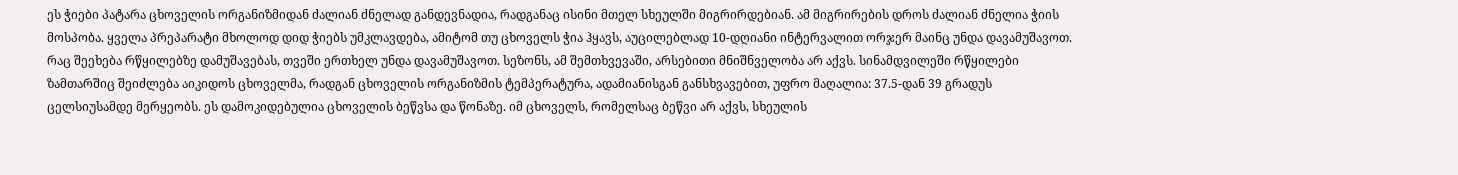ეს ჭიები პატარა ცხოველის ორგანიზმიდან ძალიან ძნელად განდევნადია, რადგანაც ისინი მთელ სხეულში მიგრირდებიან. ამ მიგრირების დროს ძალიან ძნელია ჭიის მოსპობა. ყველა პრეპარატი მხოლოდ დიდ ჭიებს უმკლავდება, ამიტომ თუ ცხოველს ჭია ჰყავს, აუცილებლად 10-დღიანი ინტერვალით ორჯერ მაინც უნდა დავამუშავოთ. რაც შეეხება რწყილებზე დამუშავებას, თვეში ერთხელ უნდა დავამუშავოთ. სეზონს, ამ შემთხვევაში, არსებითი მნიშნველობა არ აქვს. სინამდვილეში რწყილები ზამთარშიც შეიძლება აიკიდოს ცხოველმა, რადგან ცხოველის ორგანიზმის ტემპერატურა, ადამიანისგან განსხვავებით, უფრო მაღალია: 37.5-დან 39 გრადუს ცელსიუსამდე მერყეობს. ეს დამოკიდებულია ცხოველის ბეწვსა და წონაზე. იმ ცხოველს, რომელსაც ბეწვი არ აქვს, სხეულის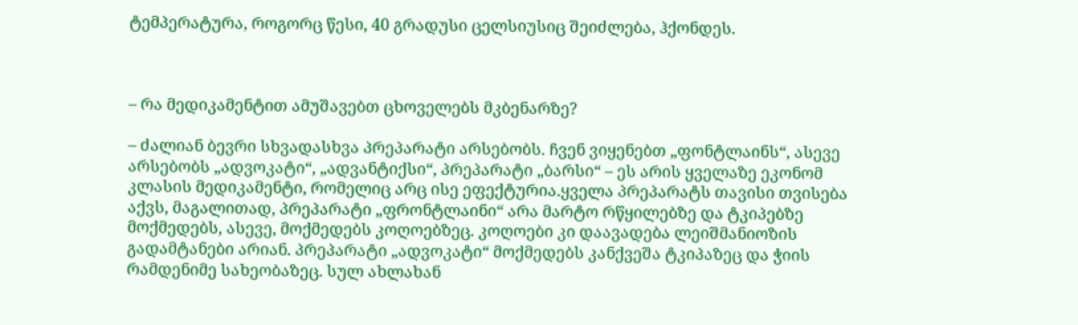ტემპერატურა, როგორც წესი, 40 გრადუსი ცელსიუსიც შეიძლება, ჰქონდეს.



– რა მედიკამენტით ამუშავებთ ცხოველებს მკბენარზე?

– ძალიან ბევრი სხვადასხვა პრეპარატი არსებობს. ჩვენ ვიყენებთ „ფონტლაინს“, ასევე არსებობს „ადვოკატი“, „ადვანტიქსი“, პრეპარატი „ბარსი“ – ეს არის ყველაზე ეკონომ კლასის მედიკამენტი, რომელიც არც ისე ეფექტურია.ყველა პრეპარატს თავისი თვისება აქვს, მაგალითად, პრეპარატი „ფრონტლაინი“ არა მარტო რწყილებზე და ტკიპებზე მოქმედებს, ასევე, მოქმედებს კოღოებზეც. კოღოები კი დაავადება ლეიშმანიოზის გადამტანები არიან. პრეპარატი „ადვოკატი“ მოქმედებს კანქვეშა ტკიპაზეც და ჭიის რამდენიმე სახეობაზეც. სულ ახლახან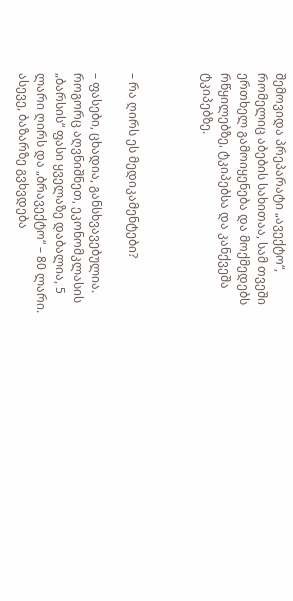შემოვიდა პრეპარატი „ავექტო“, რომელიც აბების სახითაა, სამ თვეში ერთხელ გამოიყენება და მოქმედებს რწყილებზე, ტკიპებსა და კანქვეშა ტკიპებზე.



– რა ღირს ეს მედიკამენტები?

– ფასები, ცხადია, განსხვავებულია. როგორც აღვნიშნეთ, ეკონომკლასის „ბარსის“ ფასი ყველაზე დაბალია, 5 ლარი ღირს და „ბრავექტო“ – 80 ლარი. ასევე, ბაზარზე გვხვდება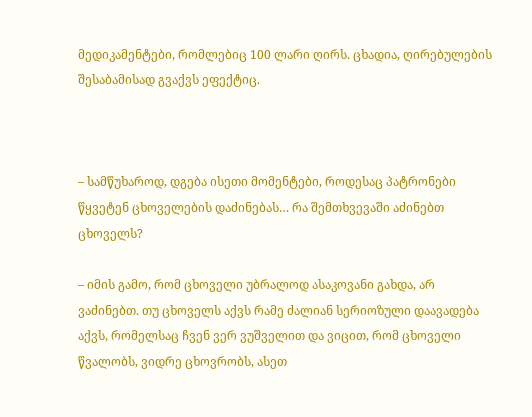მედიკამენტები, რომლებიც 100 ლარი ღირს. ცხადია, ღირებულების შესაბამისად გვაქვს ეფექტიც.



– სამწუხაროდ, დგება ისეთი მომენტები, როდესაც პატრონები წყვეტენ ცხოველების დაძინებას… რა შემთხვევაში აძინებთ ცხოველს?

– იმის გამო, რომ ცხოველი უბრალოდ ასაკოვანი გახდა, არ ვაძინებთ. თუ ცხოველს აქვს რამე ძალიან სერიოზული დაავადება აქვს, რომელსაც ჩვენ ვერ ვუშველით და ვიცით, რომ ცხოველი წვალობს, ვიდრე ცხოვრობს, ასეთ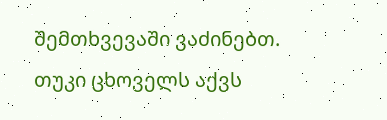შემთხვევაში ვაძინებთ. თუკი ცხოველს აქვს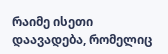რაიმე ისეთი დაავადება, რომელიც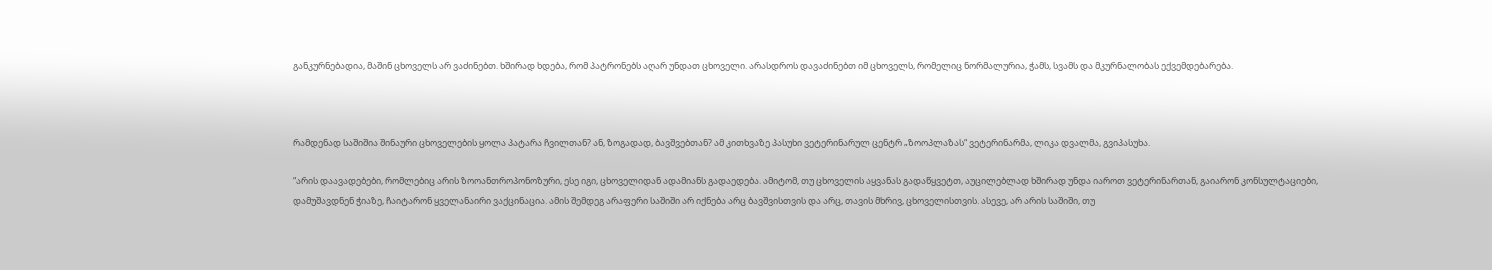განკურნებადია, მაშინ ცხოველს არ ვაძინებთ. ხშირად ხდება, რომ პატრონებს აღარ უნდათ ცხოველი. არასდროს დავაძინებთ იმ ცხოველს, რომელიც ნორმალურია, ჭამს, სვამს და მკურნალობას ექვემდებარება.



რამდენად საშიშია შინაური ცხოველების ყოლა პატარა ჩვილთან? ან, ზოგადად, ბავშვებთან? ამ კითხვაზე პასუხი ვეტერინარულ ცენტრ „ზოოპლაზას“ ვეტერინარმა, ლიკა დვალმა, გვიპასუხა.

“არის დაავადებები, რომლებიც არის ზოოანთროპონოზური, ესე იგი, ცხოველიდან ადამიანს გადაედება. ამიტომ, თუ ცხოველის აყვანას გადაწყვეტთ, აუცილებლად ხშირად უნდა იაროთ ვეტერინართან, გაიარონ კონსულტაციები, დამუშავდნენ ჭიაზე, ჩაიტარონ ყველანაირი ვაქცინაცია. ამის შემდეგ არაფერი საშიში არ იქნება არც ბავშვისთვის და არც, თავის მხრივ, ცხოველისთვის. ასევე, არ არის საშიში, თუ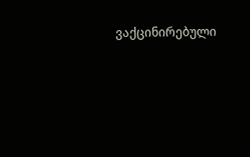ვაქცინირებული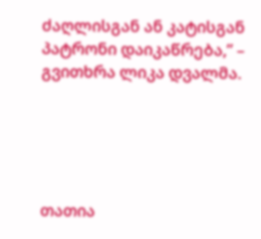ძაღლისგან ან კატისგან პატრონი დაიკაწრება,” – გვითხრა ლიკა დვალმა.





თათია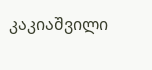კაკიაშვილი